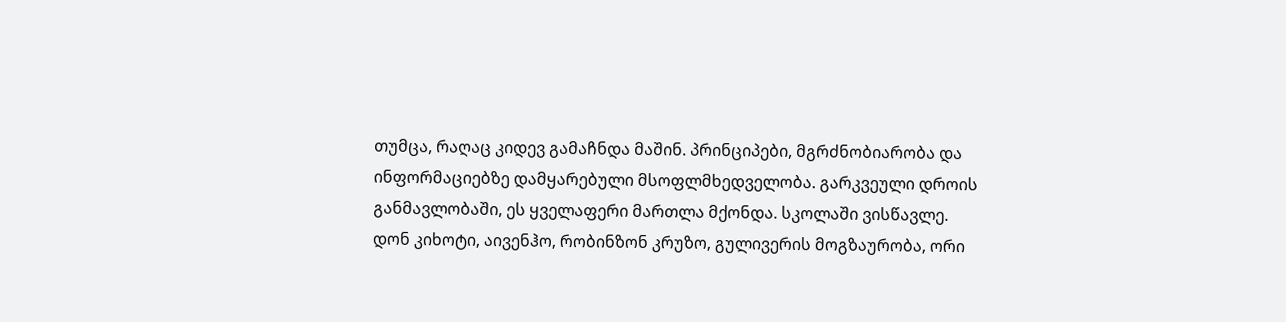თუმცა, რაღაც კიდევ გამაჩნდა მაშინ. პრინციპები, მგრძნობიარობა და ინფორმაციებზე დამყარებული მსოფლმხედველობა. გარკვეული დროის განმავლობაში, ეს ყველაფერი მართლა მქონდა. სკოლაში ვისწავლე. დონ კიხოტი, აივენჰო, რობინზონ კრუზო, გულივერის მოგზაურობა, ორი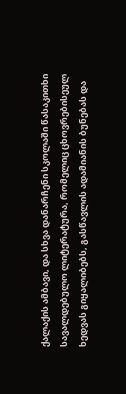ქალაქის ამბავი, და სხვა დანარჩენი სკოლაში წასაკითხი სავალდებულო ლიტერატურა, რომელიც ცხოვრებისეულ ხედვას გიყალიბებს, გასწავლის ადამიანის ბუნებას და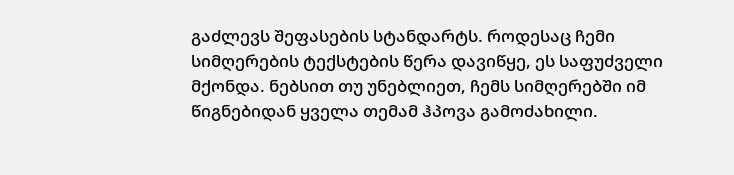გაძლევს შეფასების სტანდარტს. როდესაც ჩემი სიმღერების ტექსტების წერა დავიწყე, ეს საფუძველი მქონდა. ნებსით თუ უნებლიეთ, ჩემს სიმღერებში იმ წიგნებიდან ყველა თემამ ჰპოვა გამოძახილი.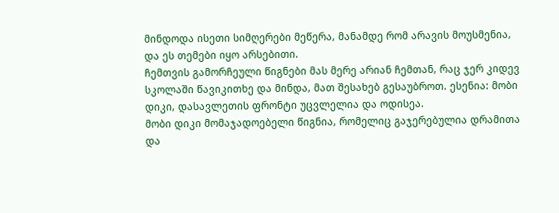მინდოდა ისეთი სიმღერები მეწერა, მანამდე რომ არავის მოუსმენია, და ეს თემები იყო არსებითი.
ჩემთვის გამორჩეული წიგნები მას მერე არიან ჩემთან, რაც ჯერ კიდევ სკოლაში წავიკითხე და მინდა, მათ შესახებ გესაუბროთ. ესენია: მობი დიკი, დასავლეთის ფრონტი უცვლელია და ოდისეა.
მობი დიკი მომაჯადოებელი წიგნია, რომელიც გაჯერებულია დრამითა და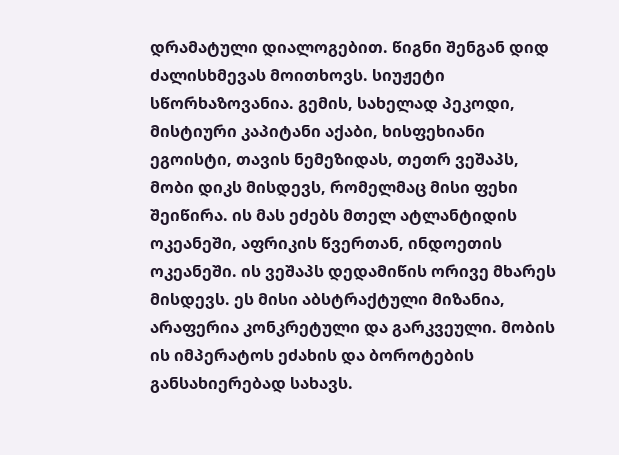დრამატული დიალოგებით. წიგნი შენგან დიდ ძალისხმევას მოითხოვს. სიუჟეტი სწორხაზოვანია. გემის, სახელად პეკოდი, მისტიური კაპიტანი აქაბი, ხისფეხიანი ეგოისტი, თავის ნემეზიდას, თეთრ ვეშაპს, მობი დიკს მისდევს, რომელმაც მისი ფეხი შეიწირა. ის მას ეძებს მთელ ატლანტიდის ოკეანეში, აფრიკის წვერთან, ინდოეთის ოკეანეში. ის ვეშაპს დედამიწის ორივე მხარეს მისდევს. ეს მისი აბსტრაქტული მიზანია, არაფერია კონკრეტული და გარკვეული. მობის ის იმპერატოს ეძახის და ბოროტების განსახიერებად სახავს.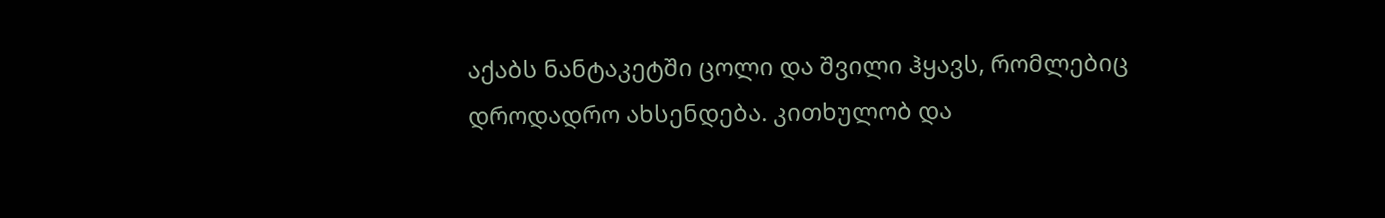აქაბს ნანტაკეტში ცოლი და შვილი ჰყავს, რომლებიც დროდადრო ახსენდება. კითხულობ და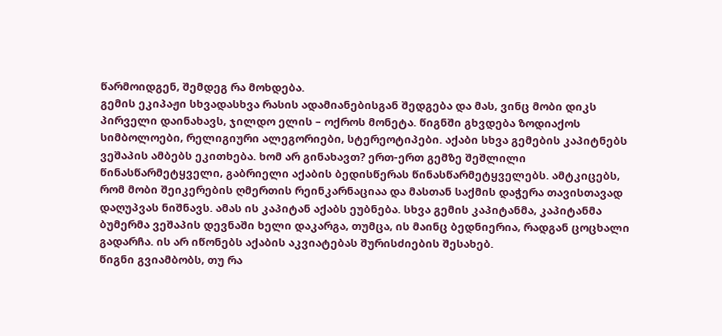წარმოიდგენ, შემდეგ რა მოხდება.
გემის ეკიპაჟი სხვადასხვა რასის ადამიანებისგან შედგება და მას, ვინც მობი დიკს პირველი დაინახავს, ჯილდო ელის – ოქროს მონეტა. წიგნში გხვდება ზოდიაქოს სიმბოლოები, რელიგიური ალეგორიები, სტერეოტიპები. აქაბი სხვა გემების კაპიტნებს ვეშაპის ამბებს ეკითხება. ხომ არ გინახავთ? ერთ-ერთ გემზე შეშლილი წინასწარმეტყველი, გაბრიელი აქაბის ბედისწერას წინასწარმეტყველებს. ამტკიცებს, რომ მობი შეიკერების ღმერთის რეინკარნაციაა და მასთან საქმის დაჭერა თავისთავად დაღუპვას ნიშნავს. ამას ის კაპიტან აქაბს ეუბნება. სხვა გემის კაპიტანმა, კაპიტანმა ბუმერმა ვეშაპის დევნაში ხელი დაკარგა, თუმცა, ის მაინც ბედნიერია, რადგან ცოცხალი გადარჩა. ის არ იწონებს აქაბის აკვიატებას შურისძიების შესახებ.
წიგნი გვიამბობს, თუ რა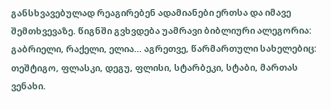განსხვავებულად რეაგირებენ ადამიანები ერთსა და იმავე შემთხვევაზე. წიგნში გვხვდება უამრავი ბიბლიური ალეგორია: გაბრიელი, რაქელი, ელია… აგრეთვე, წარმართული სახელებიც: თეშტიგო, ფლასკი, დეგუ, ფლისი, სტარბეკი, სტაბი, მართას ვენახი.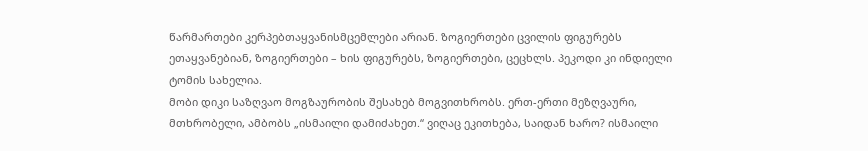წარმართები კერპებთაყვანისმცემლები არიან. ზოგიერთები ცვილის ფიგურებს ეთაყვანებიან, ზოგიერთები – ხის ფიგურებს, ზოგიერთები, ცეცხლს. პეკოდი კი ინდიელი ტომის სახელია.
მობი დიკი საზღვაო მოგზაურობის შესახებ მოგვითხრობს. ერთ-ერთი მეზღვაური, მთხრობელი, ამბობს „ისმაილი დამიძახეთ.“ ვიღაც ეკითხება, საიდან ხარო? ისმაილი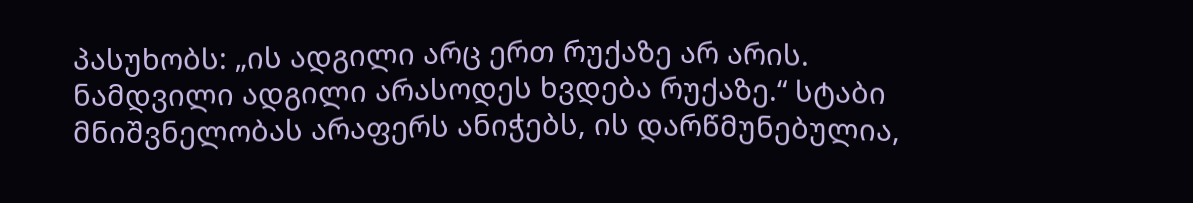პასუხობს: „ის ადგილი არც ერთ რუქაზე არ არის. ნამდვილი ადგილი არასოდეს ხვდება რუქაზე.“ სტაბი მნიშვნელობას არაფერს ანიჭებს, ის დარწმუნებულია,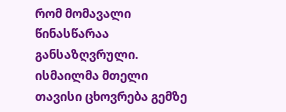რომ მომავალი წინასწარაა განსაზღვრული. ისმაილმა მთელი თავისი ცხოვრება გემზე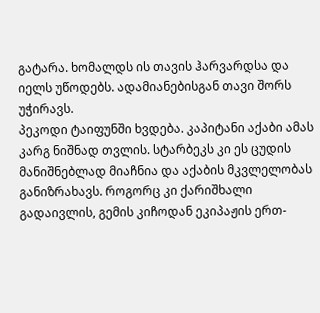გატარა. ხომალდს ის თავის ჰარვარდსა და იელს უწოდებს. ადამიანებისგან თავი შორს უჭირავს.
პეკოდი ტაიფუნში ხვდება. კაპიტანი აქაბი ამას კარგ ნიშნად თვლის. სტარბეკს კი ეს ცუდის მანიშნებლად მიაჩნია და აქაბის მკვლელობას განიზრახავს. როგორც კი ქარიშხალი გადაივლის, გემის კიჩოდან ეკიპაჟის ერთ-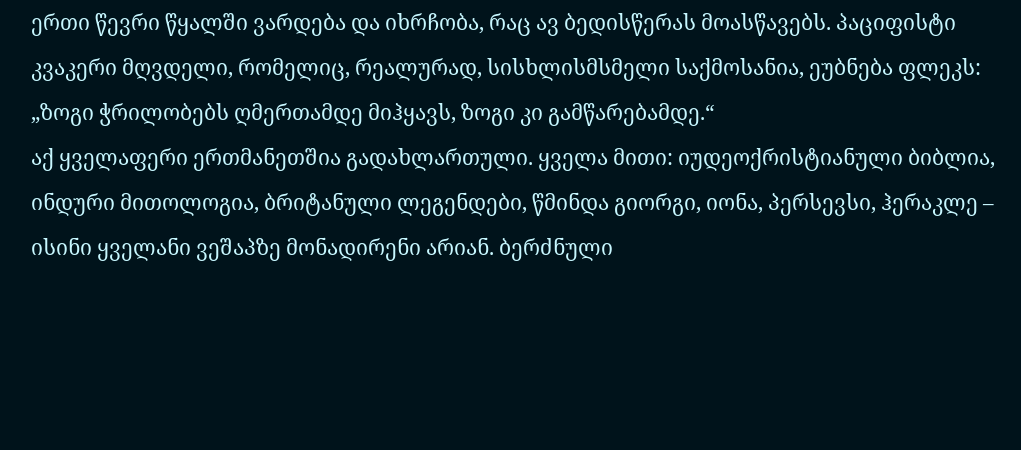ერთი წევრი წყალში ვარდება და იხრჩობა, რაც ავ ბედისწერას მოასწავებს. პაციფისტი კვაკერი მღვდელი, რომელიც, რეალურად, სისხლისმსმელი საქმოსანია, ეუბნება ფლეკს: „ზოგი ჭრილობებს ღმერთამდე მიჰყავს, ზოგი კი გამწარებამდე.“
აქ ყველაფერი ერთმანეთშია გადახლართული. ყველა მითი: იუდეოქრისტიანული ბიბლია, ინდური მითოლოგია, ბრიტანული ლეგენდები, წმინდა გიორგი, იონა, პერსევსი, ჰერაკლე – ისინი ყველანი ვეშაპზე მონადირენი არიან. ბერძნული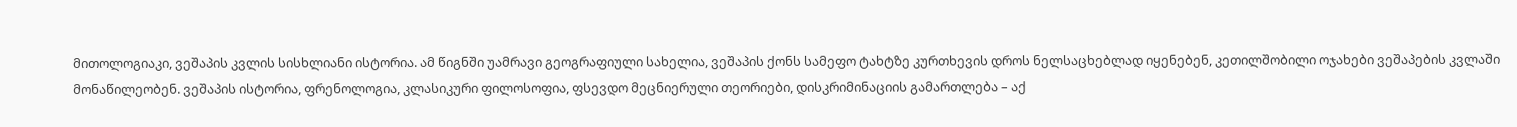მითოლოგიაკი, ვეშაპის კვლის სისხლიანი ისტორია. ამ წიგნში უამრავი გეოგრაფიული სახელია, ვეშაპის ქონს სამეფო ტახტზე კურთხევის დროს ნელსაცხებლად იყენებენ, კეთილშობილი ოჯახები ვეშაპების კვლაში მონაწილეობენ. ვეშაპის ისტორია, ფრენოლოგია, კლასიკური ფილოსოფია, ფსევდო მეცნიერული თეორიები, დისკრიმინაციის გამართლება – აქ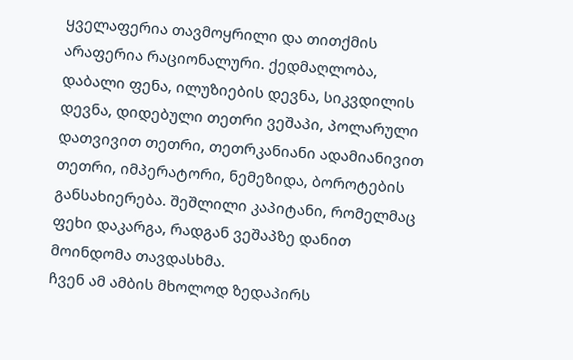ყველაფერია თავმოყრილი და თითქმის არაფერია რაციონალური. ქედმაღლობა, დაბალი ფენა, ილუზიების დევნა, სიკვდილის დევნა, დიდებული თეთრი ვეშაპი, პოლარული დათვივით თეთრი, თეთრკანიანი ადამიანივით თეთრი, იმპერატორი, ნემეზიდა, ბოროტების განსახიერება. შეშლილი კაპიტანი, რომელმაც ფეხი დაკარგა, რადგან ვეშაპზე დანით მოინდომა თავდასხმა.
ჩვენ ამ ამბის მხოლოდ ზედაპირს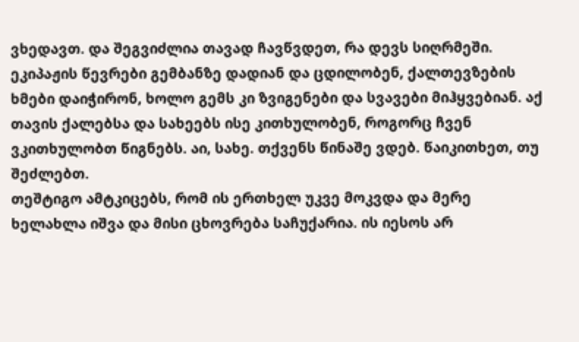ვხედავთ. და შეგვიძლია თავად ჩავწვდეთ, რა დევს სიღრმეში. ეკიპაჟის წევრები გემბანზე დადიან და ცდილობენ, ქალთევზების ხმები დაიჭირონ, ხოლო გემს კი ზვიგენები და სვავები მიჰყვებიან. აქ თავის ქალებსა და სახეებს ისე კითხულობენ, როგორც ჩვენ ვკითხულობთ წიგნებს. აი, სახე. თქვენს წინაშე ვდებ. წაიკითხეთ, თუ შეძლებთ.
თეშტიგო ამტკიცებს, რომ ის ერთხელ უკვე მოკვდა და მერე ხელახლა იშვა და მისი ცხოვრება საჩუქარია. ის იესოს არ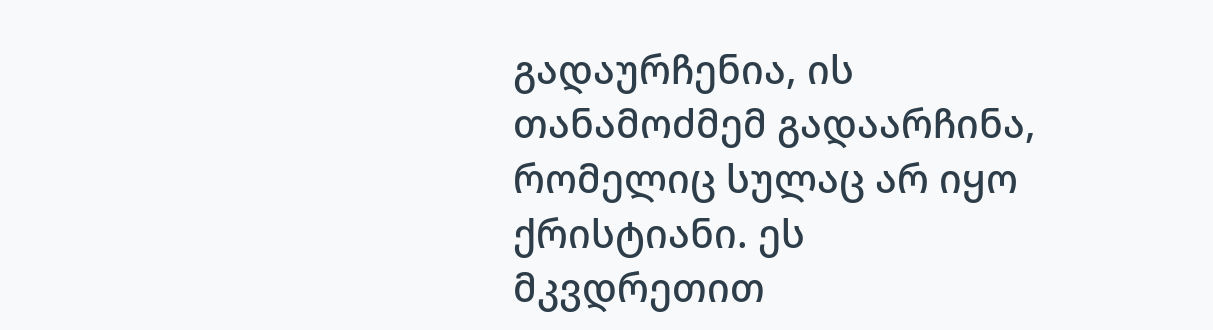გადაურჩენია, ის თანამოძმემ გადაარჩინა, რომელიც სულაც არ იყო ქრისტიანი. ეს მკვდრეთით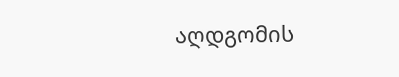აღდგომის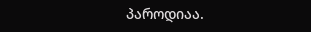პაროდიაა.